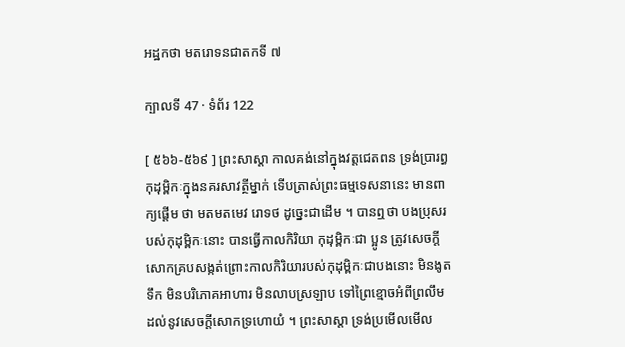អដ្ឋកថា មតរោទនជាតកទី ៧

ក្បាលទី 47 · ទំព័រ 122

[ ៥៦៦-៥៦៩ ] ព្រះសាស្តា កាលគង់នៅក្នុងវត្តជេតពន ទ្រង់ប្រារព្ធ កុដុម្ពិកៈក្នុងនគរសាវត្ថីម្នាក់ ទើបត្រាស់ព្រះធម្មទេសនានេះ មានពាក្យផ្តើម ថា មតមតមេវ រោទថ ដូច្នេះជាដើម ។ បានឮថា បងប្រុសរបស់កុដុម្ពិកៈនោះ បានធ្វើកាលកិរិយា កុដុម្ពិកៈជា ប្អូន ត្រូវសេចក្តីសោកគ្របសង្កត់ព្រោះកាលកិរិយារបស់កុដុម្ពិកៈជាបងនោះ មិនងូតទឹក មិនបរិភោគអាហារ មិនលាបស្រឡាប ទៅព្រៃខ្មោចអំពីព្រលឹម ដល់នូវសេចក្តីសោកទ្រហោយំ ។ ព្រះសាស្តា ទ្រង់ប្រមើលមើល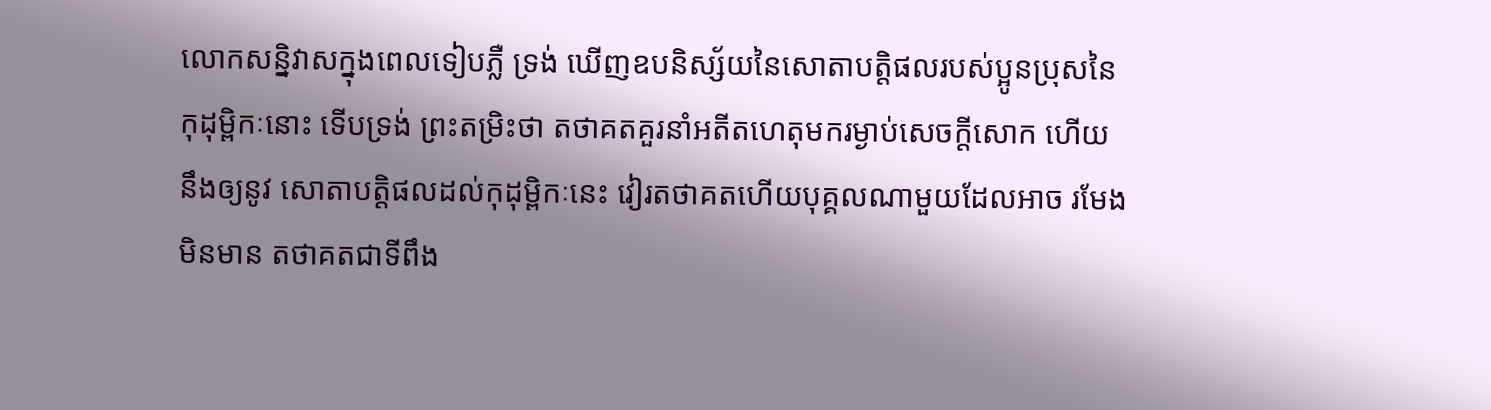លោកសន្និវាសក្នុងពេលទៀបភ្លឺ ទ្រង់ ឃើញឧបនិស្ស័យនៃសោតាបត្តិផលរបស់ប្អូនប្រុសនៃកុដុម្ពិកៈនោះ ទើបទ្រង់ ព្រះតម្រិះថា តថាគតគួរនាំអតីតហេតុមករម្ងាប់សេចក្តីសោក ហើយនឹងឲ្យនូវ សោតាបត្តិផលដល់កុដុម្ពិកៈនេះ វៀរតថាគតហើយបុគ្គលណាមួយដែលអាច រមែងមិនមាន តថាគតជាទីពឹង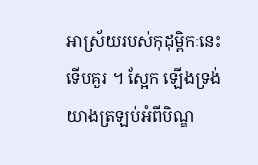អាស្រ័យរបស់កុដុម្ពិកៈនេះទើបគួរ ។ ស្អែក ឡើងទ្រង់យាងត្រឡប់អំពីបិណ្ឌ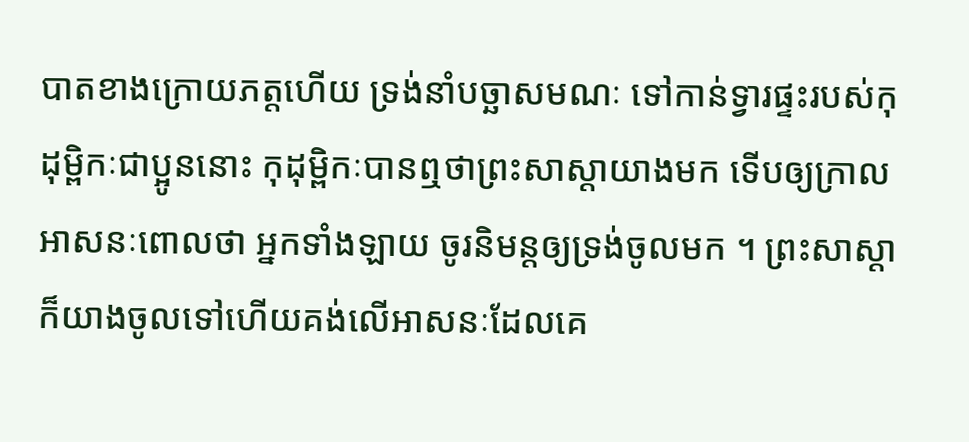បាតខាងក្រោយភត្តហើយ ទ្រង់នាំបច្ឆាសមណៈ ទៅកាន់ទ្វារផ្ទះរបស់កុដុម្ពិកៈជាប្អូននោះ កុដុម្ពិកៈបានឮថាព្រះសាស្តាយាងមក ទើបឲ្យក្រាលអាសនៈពោលថា អ្នកទាំងឡាយ ចូរនិមន្តឲ្យទ្រង់ចូលមក ។ ព្រះសាស្តាក៏យាងចូលទៅហើយគង់លើអាសនៈដែលគេ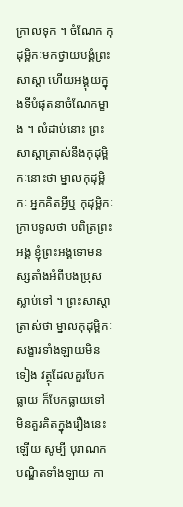ក្រាលទុក ។ ចំណែក កុដុម្ពិកៈមកថ្វាយបង្គំព្រះសាស្តា ហើយអង្គុយក្នុងទីបំផុតនាចំណែកម្ខាង ។ លំដាប់នោះ ព្រះសាស្តាត្រាស់នឹងកុដុម្ពិកៈនោះថា ម្នាលកុដុម្ពិកៈ អ្នកគិតអ្វីឬ កុដុម្ពិកៈក្រាបទូលថា បពិត្រព្រះអង្គ ខ្ញុំព្រះអង្គទោមនស្សតាំងអំពីបងប្រុស ស្លាប់ទៅ ។ ព្រះសាស្តាត្រាស់ថា ម្នាលកុដុម្ពិកៈ សង្ខារទាំងឡាយមិនទៀង វត្ថុដែលគួរបែកធ្លាយ ក៏បែកធ្លាយទៅ មិនគួរគិតក្នុងរឿងនេះឡើយ សូម្បី បុរាណកបណ្ឌិតទាំងឡាយ កា